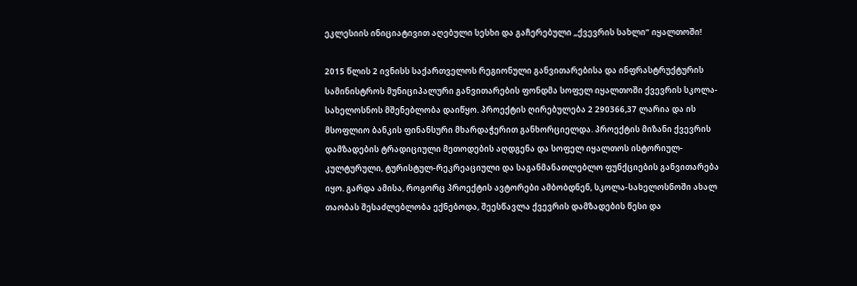ეკლესიის ინიციატივით აღებული სესხი და გაჩერებული „ქვევრის სახლი“ იყალთოში!

2015 წლის 2 ივნისს საქართველოს რეგიონული განვითარებისა და ინფრასტრუქტურის სამინისტროს მუნიციპალური განვითარების ფონდმა სოფელ იყალთოში ქვევრის სკოლა-სახელოსნოს მშენებლობა დაიწყო. პროექტის ღირებულება 2 290366,37 ლარია და ის მსოფლიო ბანკის ფინანსური მხარდაჭერით განხორციელდა. პროექტის მიზანი ქვევრის დამზადების ტრადიციული მეთოდების აღდგენა და სოფელ იყალთოს ისტორიულ-კულტურული, ტურისტულ-რეკრეაციული და საგანმანათლებლო ფუნქციების განვითარება იყო. გარდა ამისა, როგორც პროექტის ავტორები ამბობდნენ, სკოლა-სახელოსნოში ახალ თაობას შესაძლებლობა ექნებოდა, შეესწავლა ქვევრის დამზადების წესი და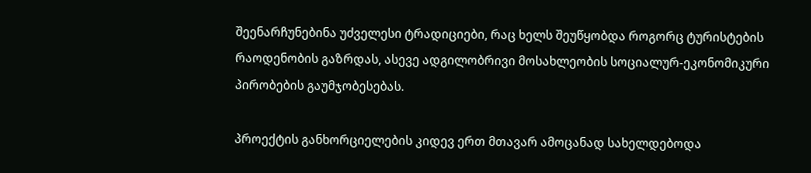შეენარჩუნებინა უძველესი ტრადიციები, რაც ხელს შეუწყობდა როგორც ტურისტების რაოდენობის გაზრდას, ასევე ადგილობრივი მოსახლეობის სოციალურ-ეკონომიკური პირობების გაუმჯობესებას.

პროექტის განხორციელების კიდევ ერთ მთავარ ამოცანად სახელდებოდა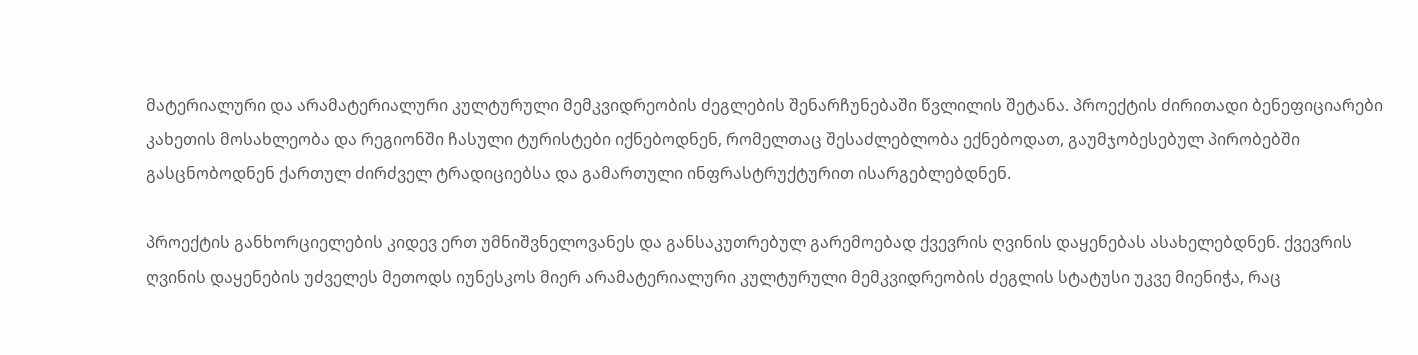მატერიალური და არამატერიალური კულტურული მემკვიდრეობის ძეგლების შენარჩუნებაში წვლილის შეტანა. პროექტის ძირითადი ბენეფიციარები კახეთის მოსახლეობა და რეგიონში ჩასული ტურისტები იქნებოდნენ, რომელთაც შესაძლებლობა ექნებოდათ, გაუმჯობესებულ პირობებში გასცნობოდნენ ქართულ ძირძველ ტრადიციებსა და გამართული ინფრასტრუქტურით ისარგებლებდნენ.

პროექტის განხორციელების კიდევ ერთ უმნიშვნელოვანეს და განსაკუთრებულ გარემოებად ქვევრის ღვინის დაყენებას ასახელებდნენ. ქვევრის ღვინის დაყენების უძველეს მეთოდს იუნესკოს მიერ არამატერიალური კულტურული მემკვიდრეობის ძეგლის სტატუსი უკვე მიენიჭა, რაც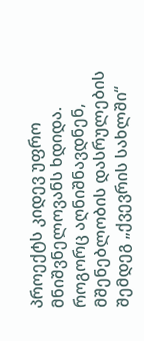პროექტს კიდევ უფრო მნიშვნელოვანს ხდიდა. როგორც აღნიშნავდნენ, მშენებლობის დასრულების შემდეგ „ქვევრის სახლში“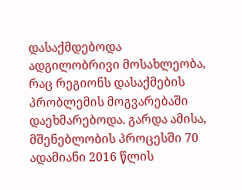დასაქმდებოდა ადგილობრივი მოსახლეობა, რაც რეგიონს დასაქმების პრობლემის მოგვარებაში დაეხმარებოდა. გარდა ამისა, მშენებლობის პროცესში 70 ადამიანი 2016 წლის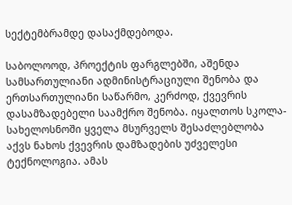სექტემბრამდე დასაქმდებოდა.

საბოლოოდ, პროექტის ფარგლებში, აშენდა სამსართულიანი ადმინისტრაციული შენობა და ერთსართულიანი საწარმო, კერძოდ, ქვევრის დასამზადებელი საამქრო შენობა. იყალთოს სკოლა-სახელოსნოში ყველა მსურველს შესაძლებლობა აქვს ნახოს ქვევრის დამზადების უძველესი ტექნოლოგია. ამას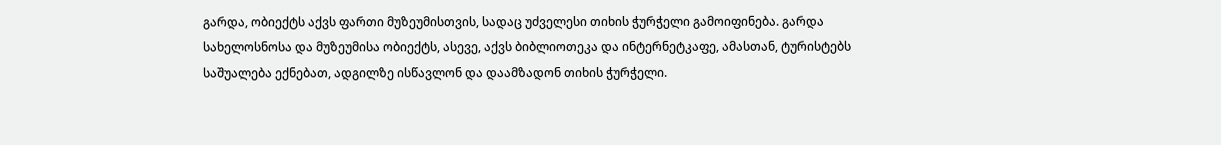გარდა, ობიექტს აქვს ფართი მუზეუმისთვის, სადაც უძველესი თიხის ჭურჭელი გამოიფინება. გარდა სახელოსნოსა და მუზეუმისა ობიექტს, ასევე, აქვს ბიბლიოთეკა და ინტერნეტკაფე, ამასთან, ტურისტებს საშუალება ექნებათ, ადგილზე ისწავლონ და დაამზადონ თიხის ჭურჭელი.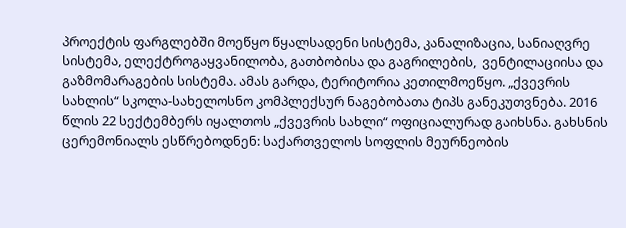პროექტის ფარგლებში მოეწყო წყალსადენი სისტემა, კანალიზაცია, სანიაღვრე სისტემა, ელექტროგაყვანილობა, გათბობისა და გაგრილების,  ვენტილაციისა და გაზმომარაგების სისტემა. ამას გარდა, ტერიტორია კეთილმოეწყო. „ქვევრის სახლის“ სკოლა-სახელოსნო კომპლექსურ ნაგებობათა ტიპს განეკუთვნება. 2016 წლის 22 სექტემბერს იყალთოს „ქვევრის სახლი“ ოფიციალურად გაიხსნა. გახსნის ცერემონიალს ესწრებოდნენ: საქართველოს სოფლის მეურნეობის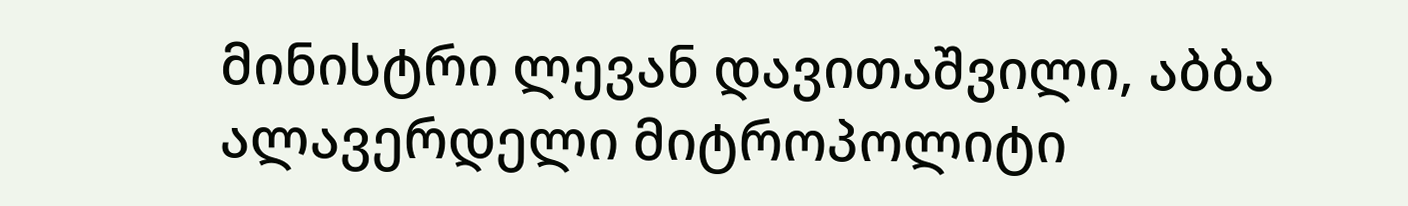მინისტრი ლევან დავითაშვილი, აბბა ალავერდელი მიტროპოლიტი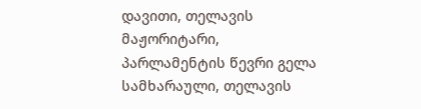დავითი, თელავის მაჟორიტარი, პარლამენტის წევრი გელა სამხარაული, თელავის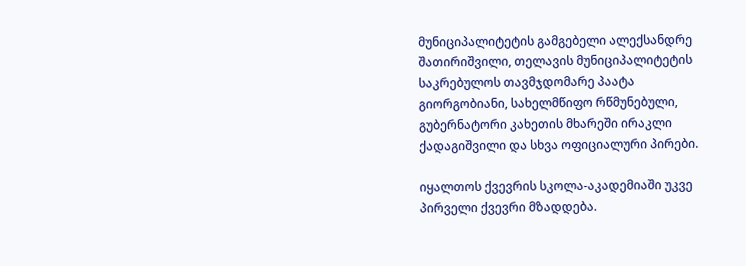მუნიციპალიტეტის გამგებელი ალექსანდრე შათირიშვილი, თელავის მუნიციპალიტეტის საკრებულოს თავმჯდომარე პაატა გიორგობიანი, სახელმწიფო რწმუნებული, გუბერნატორი კახეთის მხარეში ირაკლი ქადაგიშვილი და სხვა ოფიციალური პირები.

იყალთოს ქვევრის სკოლა-აკადემიაში უკვე პირველი ქვევრი მზადდება.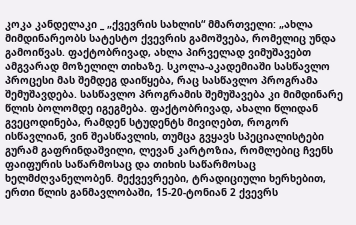კოკა კანდელაკი _ „ქვევრის სახლის“ მმართველი: „ახლა მიმდინარეობს სატესტო ქვევრის გამოშვება, რომელიც უნდა გამოიწვას. ფაქტობრივად, ახლა პირველად ვიმუშავებთ ამგვარად მოზელილ თიხაზე. სკოლა-აკადემიაში სასწავლო პროცესი მას შემდეგ დაიწყება, რაც სასწავლო პროგრამა შემუშავდება. სასწავლო პროგრამის შემუშავება კი მიმდინარე წლის ბოლომდე იგეგმება. ფაქტობრივად, ახალი წლიდან გვეცოდინება, რამდენ სტუდენტს მივიღებთ, როგორ ისწავლიან, ვინ შეასწავლის, თუმცა გვყავს სპეციალისტები გურამ გაფრინდაშვილი, ლევან კარტოზია, რომლებიც ჩვენს ფაიფურის საწარმოსაც და თიხის საწარმოსაც ხელმძღვანელობენ. მექვევრეები, ტრადიციული ხერხებით, ერთი წლის განმავლობაში, 15-20-ტონიან 2 ქვევრს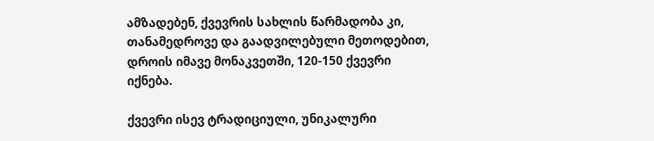ამზადებენ, ქვევრის სახლის წარმადობა კი, თანამედროვე და გაადვილებული მეთოდებით, დროის იმავე მონაკვეთში, 120-150 ქვევრი იქნება.

ქვევრი ისევ ტრადიციული, უნიკალური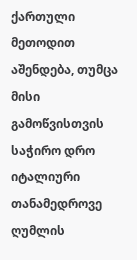ქართული მეთოდით აშენდება, თუმცა მისი გამოწვისთვის საჭირო დრო იტალიური თანამედროვე ღუმლის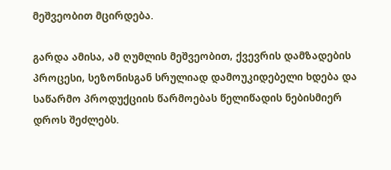მეშვეობით მცირდება.

გარდა ამისა, ამ ღუმლის მეშვეობით, ქვევრის დამზადების პროცესი, სეზონისგან სრულიად დამოუკიდებელი ხდება და საწარმო პროდუქციის წარმოებას წელიწადის ნებისმიერ დროს შეძლებს.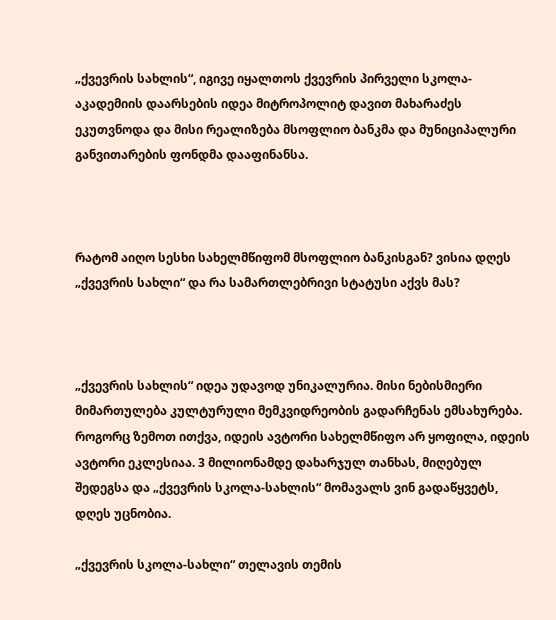„ქვევრის სახლის“, იგივე იყალთოს ქვევრის პირველი სკოლა-აკადემიის დაარსების იდეა მიტროპოლიტ დავით მახარაძეს ეკუთვნოდა და მისი რეალიზება მსოფლიო ბანკმა და მუნიციპალური განვითარების ფონდმა დააფინანსა.



რატომ აიღო სესხი სახელმწიფომ მსოფლიო ბანკისგან? ვისია დღეს „ქვევრის სახლი“ და რა სამართლებრივი სტატუსი აქვს მას?



„ქვევრის სახლის“ იდეა უდავოდ უნიკალურია. მისი ნებისმიერი მიმართულება კულტურული მემკვიდრეობის გადარჩენას ემსახურება. როგორც ზემოთ ითქვა, იდეის ავტორი სახელმწიფო არ ყოფილა, იდეის ავტორი ეკლესიაა. 3 მილიონამდე დახარჯულ თანხას, მიღებულ შედეგსა და „ქვევრის სკოლა-სახლის“ მომავალს ვინ გადაწყვეტს, დღეს უცნობია.

„ქვევრის სკოლა-სახლი“ თელავის თემის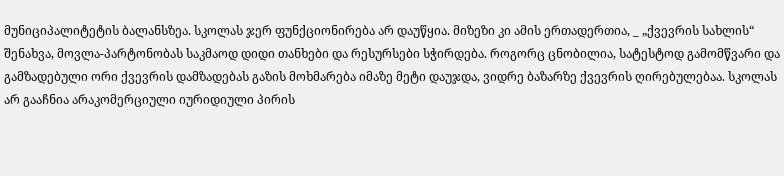მუნიციპალიტეტის ბალანსზეა. სკოლას ჯერ ფუნქციონირება არ დაუწყია. მიზეზი კი ამის ერთადერთია, _ „ქვევრის სახლის“ შენახვა, მოვლა-პარტონობას საკმაოდ დიდი თანხები და რესურსები სჭირდება. როგორც ცნობილია, სატესტოდ გამომწვარი და გამზადებული ორი ქვევრის დამზადებას გაზის მოხმარება იმაზე მეტი დაუჯდა, ვიდრე ბაზარზე ქვევრის ღირებულებაა. სკოლას არ გააჩნია არაკომერციული იურიდიული პირის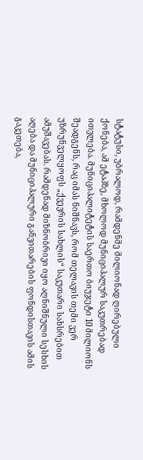სტატუსი, უბრალოდ, რამდენმე მილიონად ღირებული ქონება, ამ ეტაპზე, მხოლოდ მუნიციპალურ საკუთრებად ითვლება. მუნიციპალიტეტის საერთო ბიუჯეტი 10 მილიონს შეადგენს, რაც იმას ნიშნავს, რომ თელავის თემი ვერ უზრუნველყოფს „ქვევრის სახლის“ საკუთარი სახსრებით ამუშავებას. რამდენად მიზნობრივი იყო აღნიშნული სესხის აღება და მუნიციპალური განვითარების ფონდისთავის ამის გაკეთება,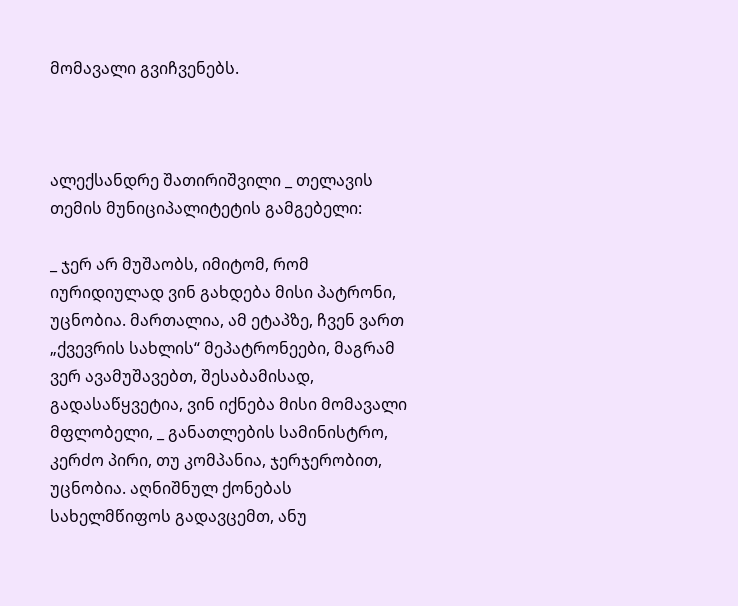მომავალი გვიჩვენებს.



ალექსანდრე შათირიშვილი _ თელავის თემის მუნიციპალიტეტის გამგებელი:

_ ჯერ არ მუშაობს, იმიტომ, რომ იურიდიულად ვინ გახდება მისი პატრონი, უცნობია. მართალია, ამ ეტაპზე, ჩვენ ვართ „ქვევრის სახლის“ მეპატრონეები, მაგრამ ვერ ავამუშავებთ, შესაბამისად, გადასაწყვეტია, ვინ იქნება მისი მომავალი მფლობელი, _ განათლების სამინისტრო, კერძო პირი, თუ კომპანია, ჯერჯერობით, უცნობია. აღნიშნულ ქონებას სახელმწიფოს გადავცემთ, ანუ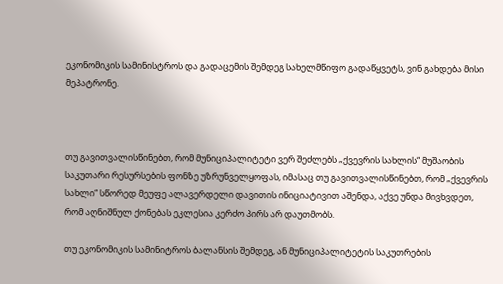ეკონომიკის სამინისტროს და გადაცემის შემდეგ სახელმწიფო გადაწყვეტს, ვინ გახდება მისი მეპატრონე.



თუ გავითვალისწინებთ, რომ მუნიციპალიტეტი ვერ შეძლებს „ქვევრის სახლის“ მუშაობის საკუთარი რესურსების ფონზე უზრუნველყოფას, იმასაც თუ გავითვალისწინებთ, რომ „ქვევრის სახლი“ სწორედ მეუფე ალავერდელი დავითის ინიციატივით აშენდა, აქვე უნდა მივხვდეთ, რომ აღნიშნულ ქონებას ეკლესია კერძო პირს არ დაუთმობს.

თუ ეკონომიკის სამინიტროს ბალანსის შემდეგ, ან მუნიციპალიტეტის საკუთრების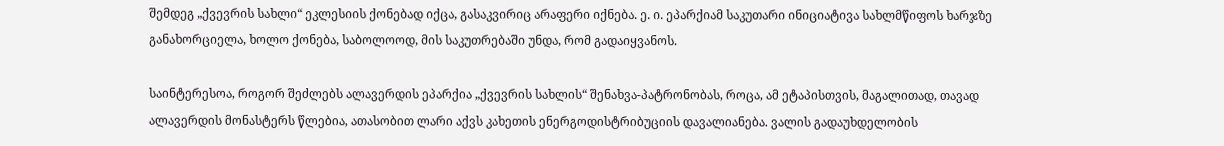შემდეგ „ქვევრის სახლი“ ეკლესიის ქონებად იქცა, გასაკვირიც არაფერი იქნება. ე. ი. ეპარქიამ საკუთარი ინიციატივა სახლმწიფოს ხარჯზე განახორციელა, ხოლო ქონება, საბოლოოდ, მის საკუთრებაში უნდა, რომ გადაიყვანოს.

საინტერესოა, როგორ შეძლებს ალავერდის ეპარქია „ქვევრის სახლის“ შენახვა-პატრონობას, როცა, ამ ეტაპისთვის, მაგალითად, თავად ალავერდის მონასტერს წლებია, ათასობით ლარი აქვს კახეთის ენერგოდისტრიბუციის დავალიანება. ვალის გადაუხდელობის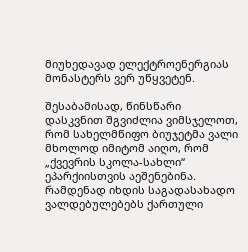მიუხედავად ელექტროენერგიას მონასტერს ვერ უწყვეტენ.

შესაბამისად, წინსწარი დასკვნით შგვიძლია ვიმსჯელოთ, რომ სახელმწიფო ბიუჯეტმა ვალი მხოლოდ იმიტომ აიღო, რომ „ქვევრის სკოლა-სახლი“ ეპარქიისთვის აეშენებინა. რამდენად იხდის საგადასახადო ვალდებულებებს ქართული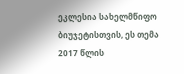ეკლესია სახელმწიფო ბიუჯეტისთვის, ეს თემა 2017 წლის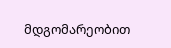მდგომარეობით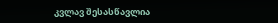კვლავ შესასწავლია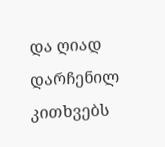და ღიად დარჩენილ კითხვებს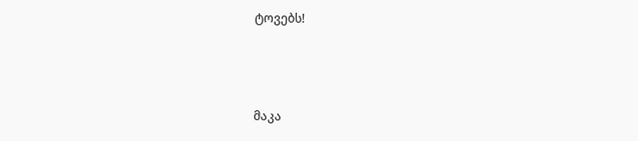ტოვებს!



მაკა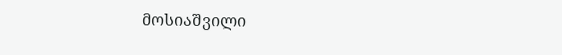მოსიაშვილი